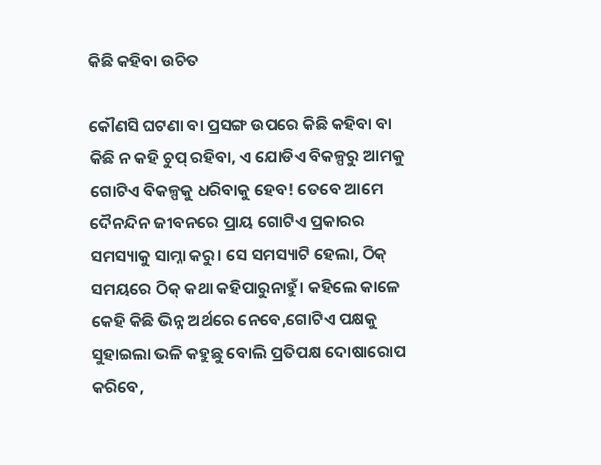କିଛି କହିବା ଉଚିତ

କୌଣସି ଘଟଣା ବା ପ୍ରସଙ୍ଗ ଉପରେ କିଛି କହିବା ବା କିଛି ନ କହି ଚୁପ୍‌ ରହିବା, ଏ ଯୋଡିଏ ବିକଳ୍ପରୁ ଆମକୁ ଗୋଟିଏ ବିକଳ୍ପକୁ ଧରିବାକୁ ହେବ! ତେବେ ଆମେ ଦୈନନ୍ଦିନ ଜୀବନରେ ପ୍ରାୟ ଗୋଟିଏ ପ୍ରକାରର ସମସ୍ୟାକୁ ସାମ୍ନା କରୁ। ସେ ସମସ୍ୟାଟି ହେଲା, ଠିକ୍‌ ସମୟରେ ଠିକ୍‌ କଥା କହିପାରୁନାହୁଁ। କହିଲେ କାଳେ କେହି କିଛି ଭିନ୍ନ ଅର୍ଥରେ ନେବେ,ଗୋଟିଏ ପକ୍ଷକୁ ସୁହାଇଲା ଭଳି କହୁଛୁ ବୋଲି ପ୍ରତିପକ୍ଷ ଦୋଷାରୋପ କରିବେ,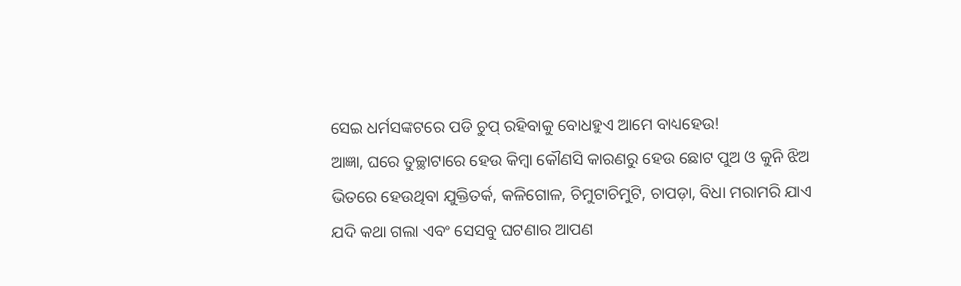ସେଇ ଧର୍ମସଙ୍କଟରେ ପଡି ଚୁପ୍‌ ରହିବାକୁ ବୋଧହୁଏ ଆମେ ବାଧ୍ୟହେଉ!
ଆଜ୍ଞା, ଘରେ ତୁଚ୍ଛାଟାରେ ହେଉ କିମ୍ବା କୌଣସି କାରଣରୁ ହେଉ ଛୋଟ ପୁଅ ଓ କୁନି ଝିଅ ଭିତରେ ହେଉଥିବା ଯୁକ୍ତିତର୍କ, କଳିଗୋଳ, ଚିମୁଟାଚିମୁଟି, ଚାପଡ଼ା, ବିଧା ମରାମରି ଯାଏ ଯଦି କଥା ଗଲା ଏବଂ ସେସବୁ ଘଟଣାର ଆପଣ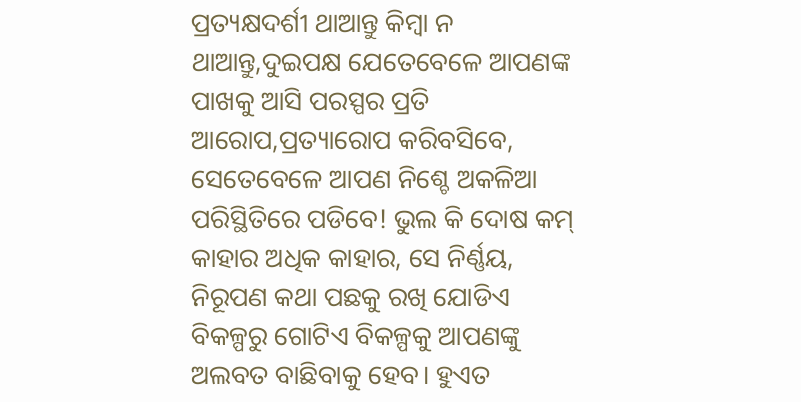ପ୍ରତ୍ୟକ୍ଷଦର୍ଶୀ ଥାଆନ୍ତୁ କିମ୍ବା ନ ଥାଆନ୍ତୁ,ଦୁଇପକ୍ଷ ଯେତେବେଳେ ଆପଣଙ୍କ ପାଖକୁ ଆସି ପରସ୍ପର ପ୍ରତି ଆରୋପ,ପ୍ରତ୍ୟାରୋପ କରିବସିବେ, ସେତେବେଳେ ଆପଣ ନିଶ୍ଚେ ଅକଳିଆ ପରିସ୍ଥିତିରେ ପଡିବେ! ଭୁଲ କି ଦୋଷ କମ୍‌ କାହାର ଅଧିକ କାହାର, ସେ ନିର୍ଣ୍ଣୟ, ନିରୂପଣ କଥା ପଛକୁ ରଖି ଯୋଡିଏ ବିକଳ୍ପରୁ ଗୋଟିଏ ବିକଳ୍ପକୁ ଆପଣଙ୍କୁ ଅଲବତ ବାଛିବାକୁ ହେବ। ହୁଏତ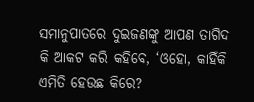ସମାନୁପାତରେ ଦୁଇଜଣଙ୍କୁ ଆପଣ ତାଗିଦ କି ଆକଟ କରି କହିବେ, ‘ଓହୋ, କାହିଁକି ଏମିତି ହେଉଛ କିରେ?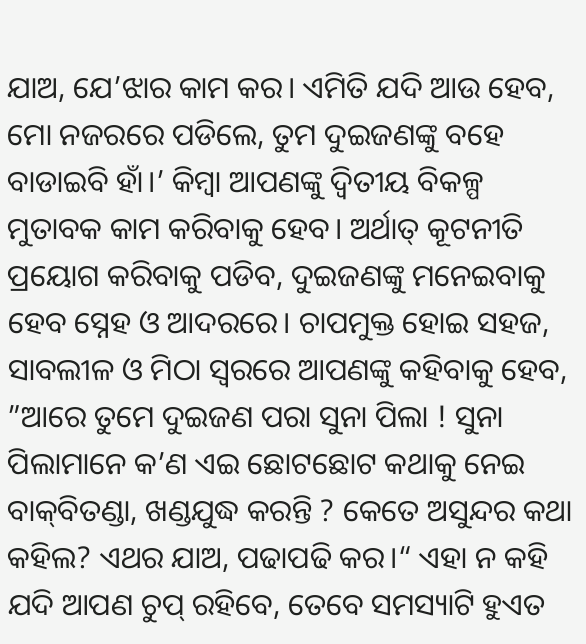ଯାଅ, ଯେ’ଝାର କାମ କର। ଏମିତି ଯଦି ଆଉ ହେବ, ମୋ ନଜରରେ ପଡିଲେ, ତୁମ ଦୁଇଜଣଙ୍କୁ ବହେ ବାଡାଇବି ହାଁ।’ କିମ୍ବା ଆପଣଙ୍କୁ ଦ୍ୱିତୀୟ ବିକଳ୍ପ ମୁତାବକ କାମ କରିବାକୁ ହେବ। ଅର୍ଥାତ୍‌ କୂଟନୀତି ପ୍ରୟୋଗ କରିବାକୁ ପଡିବ, ଦୁଇଜଣଙ୍କୁ ମନେଇବାକୁ ହେବ ସ୍ନେହ ଓ ଆଦରରେ। ଚାପମୁକ୍ତ ହୋଇ ସହଜ, ସାବଲୀଳ ଓ ମିଠା ସ୍ବରରେ ଆପଣଙ୍କୁ କହିବାକୁ ହେବ, ”ଆରେ ତୁମେ ଦୁଇଜଣ ପରା ସୁନା ପିଲା ! ସୁନା ପିଲାମାନେ କ’ଣ ଏଇ ଛୋଟଛୋଟ କଥାକୁ ନେଇ ବାକ୍‌ବିତଣ୍ଡା, ଖଣ୍ଡଯୁଦ୍ଧ କରନ୍ତି ? କେତେ ଅସୁନ୍ଦର କଥା କହିଲ? ଏଥର ଯାଅ, ପଢାପଢି କର।“ ଏହା ନ କହି ଯଦି ଆପଣ ଚୁପ୍‌ ରହିବେ, ତେବେ ସମସ୍ୟାଟି ହୁଏତ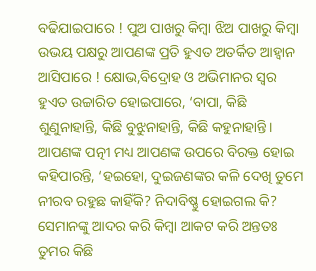ବଢିଯାଇପାରେ ! ପୁଅ ପାଖରୁ କିମ୍ବା ଝିଅ ପାଖରୁ କିମ୍ବା ଉଭୟ ପକ୍ଷରୁ ଆପଣଙ୍କ ପ୍ରତି ହୁଏତ ଅତର୍କିତ ଆହ୍ବାନ ଆସିପାରେ ! କ୍ଷୋଭ,ବିଦ୍ରୋହ ଓ ଅଭିମାନର ସ୍ବର ହୁଏତ ଉଚ୍ଚାରିତ ହୋଇପାରେ, ‘ବାପା, କିଛି ଶୁଣୁନାହାନ୍ତି, କିଛି ବୁଝୁନାହାନ୍ତି, କିଛି କହୁନାହାନ୍ତି। ଆପଣଙ୍କ ପତ୍ନୀ ମଧ୍ୟ ଆପଣଙ୍କ ଉପରେ ବିରକ୍ତ ହୋଇ କହିପାରନ୍ତି, ‘ହଇହୋ, ଦୁଇଜଣଙ୍କର କଳି ଦେଖି ତୁମେ ନୀରବ ରହୁଛ କାହିଁକି? ନିଦାବିଷ୍ଣୁ ହୋଇଗଲ କି? ସେମାନଙ୍କୁ ଆଦର କରି କିମ୍ବା ଆକଟ କରି ଅନ୍ତତଃ ତୁମର କିଛି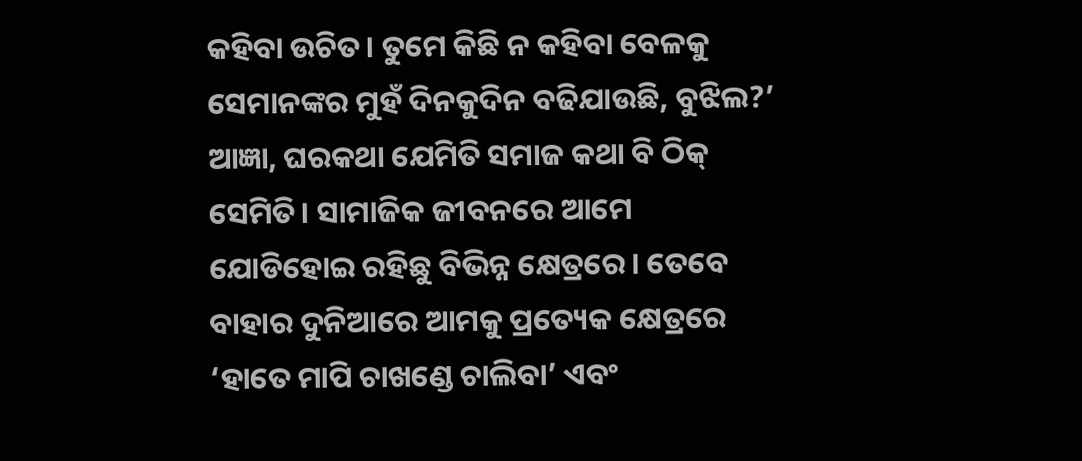କହିବା ଉଚିତ। ତୁମେ କିଛି ନ କହିବା ବେଳକୁ ସେମାନଙ୍କର ମୁହଁ ଦିନକୁଦିନ ବଢିଯାଉଛି, ବୁଝିଲ?’
ଆଜ୍ଞା, ଘରକଥା ଯେମିତି ସମାଜ କଥା ବି ଠିକ୍‌ ସେମିତି। ସାମାଜିକ ଜୀବନରେ ଆମେ ଯୋଡିହୋଇ ରହିଛୁ ବିଭିନ୍ନ କ୍ଷେତ୍ରରେ। ତେବେ ବାହାର ଦୁନିଆରେ ଆମକୁ ପ୍ରତ୍ୟେକ କ୍ଷେତ୍ରରେ ‘ହାତେ ମାପି ଚାଖଣ୍ଡେ ଚାଲିବା’ ଏବଂ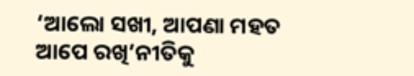‘ଆଲୋ ସଖୀ, ଆପଣା ମହତ ଆପେ ରଖି’ନୀତିକୁ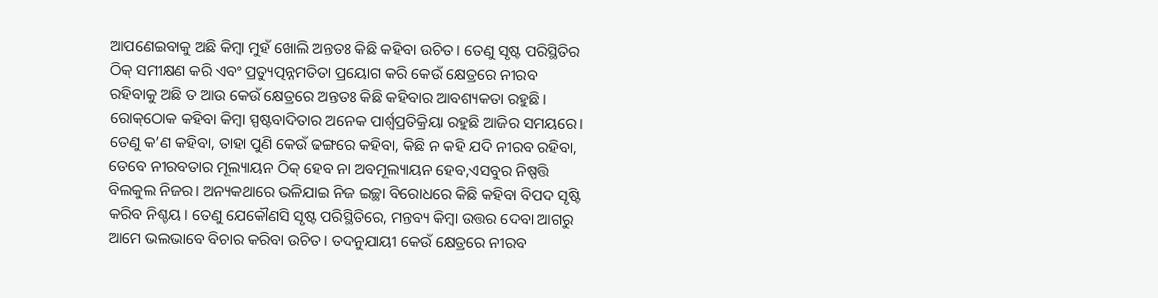ଆପଣେଇବାକୁ ଅଛି କିମ୍ବା ମୁହଁ ଖୋଲି ଅନ୍ତତଃ କିଛି କହିବା ଉଚିତ। ତେଣୁ ସୃଷ୍ଟ ପରିସ୍ଥିତିର ଠିକ୍‌ ସମୀକ୍ଷଣ କରି ଏବଂ ପ୍ରତ୍ୟୁତ୍ପନ୍ନମତିତା ପ୍ରୟୋଗ କରି କେଉଁ କ୍ଷେତ୍ରରେ ନୀରବ ରହିବାକୁ ଅଛି ତ ଆଉ କେଉଁ କ୍ଷେତ୍ରରେ ଅନ୍ତତଃ କିଛି କହିବାର ଆବଶ୍ୟକତା ରହୁଛି। ରୋକ୍‌ଠୋକ କହିବା କିମ୍ବା ସ୍ପଷ୍ଟବାଦିତାର ଅନେକ ପାର୍ଶ୍ୱପ୍ରତିକ୍ରିୟା ରହୁଛି ଆଜିର ସମୟରେ। ତେଣୁ କ’ଣ କହିବା, ତାହା ପୁଣି କେଉଁ ଢଙ୍ଗରେ କହିବା, କିଛି ନ କହି ଯଦି ନୀରବ ରହିବା, ତେବେ ନୀରବତାର ମୂଲ୍ୟାୟନ ଠିକ୍‌ ହେବ ନା ଅବମୂଲ୍ୟାୟନ ହେବ,ଏସବୁର ନିଷ୍ପତ୍ତି ବିଲକୁଲ ନିଜର। ଅନ୍ୟକଥାରେ ଭଳିଯାଇ ନିଜ ଇଚ୍ଛା ବିରୋଧରେ କିଛି କହିବା ବିପଦ ସୃଷ୍ଟି କରିବ ନିଶ୍ଚୟ। ତେଣୁ ଯେକୌଣସି ସୃଷ୍ଟ ପରିସ୍ଥିତିରେ, ମନ୍ତବ୍ୟ କିମ୍ବା ଉତ୍ତର ଦେବା ଆଗରୁ ଆମେ ଭଲଭାବେ ବିଚାର କରିବା ଉଚିତ। ତଦନୁଯାୟୀ କେଉଁ କ୍ଷେତ୍ରରେ ନୀରବ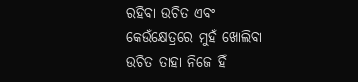ରହିବା ଉଚିତ ଏବଂ କେଉଁକ୍ଷେତ୍ରରେ ମୁହଁ ଖୋଲିବା ଉଚିତ ତାହା ନିଜେ ହିଁ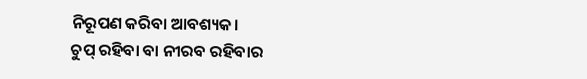ନିରୂପଣ କରିବା ଆବଶ୍ୟକ।
ଚୁପ୍‌ ରହିବା ବା ନୀରବ ରହିବାର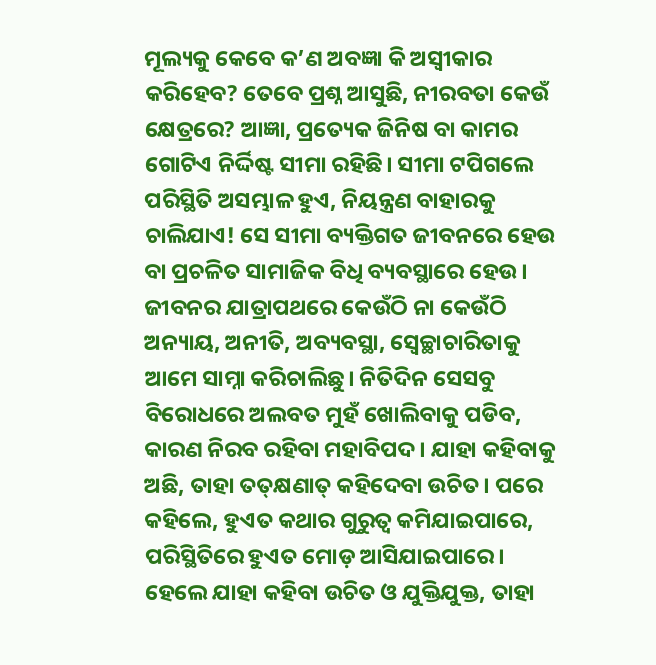ମୂଲ୍ୟକୁ କେବେ କ’ଣ ଅବଜ୍ଞା କି ଅସ୍ବୀକାର କରିହେବ? ତେବେ ପ୍ରଶ୍ନ ଆସୁଛି, ନୀରବତା କେଉଁ କ୍ଷେତ୍ରରେ? ଆଜ୍ଞା, ପ୍ରତ୍ୟେକ ଜିନିଷ ବା କାମର ଗୋଟିଏ ନିର୍ଦ୍ଦିଷ୍ଟ ସୀମା ରହିଛି। ସୀମା ଟପିଗଲେ ପରିସ୍ଥିତି ଅସମ୍ଭାଳ ହୁଏ, ନିୟନ୍ତ୍ରଣ ବାହାରକୁ ଚାଲିଯାଏ! ସେ ସୀମା ବ୍ୟକ୍ତିଗତ ଜୀବନରେ ହେଉ ବା ପ୍ରଚଳିତ ସାମାଜିକ ବିଧି ବ୍ୟବସ୍ଥାରେ ହେଉ। ଜୀବନର ଯାତ୍ରାପଥରେ କେଉଁଠି ନା କେଉଁଠି ଅନ୍ୟାୟ, ଅନୀତି, ଅବ୍ୟବସ୍ଥା, ସ୍ବେଚ୍ଛାଚାରିତାକୁ ଆମେ ସାମ୍ନା କରିଚାଲିଛୁ। ନିତିଦିନ ସେସବୁ ବିରୋଧରେ ଅଲବତ ମୁହଁ ଖୋଲିବାକୁ ପଡିବ, କାରଣ ନିରବ ରହିବା ମହାବିପଦ। ଯାହା କହିବାକୁ ଅଛି, ତାହା ତତ୍‌କ୍ଷଣାତ୍‌ କହିଦେବା ଉଚିତ। ପରେ କହିଲେ, ହୁଏତ କଥାର ଗୁରୁତ୍ୱ କମିଯାଇପାରେ, ପରିସ୍ଥିତିରେ ହୁଏତ ମୋଡ଼ ଆସିଯାଇପାରେ।
ହେଲେ ଯାହା କହିବା ଉଚିତ ଓ ଯୁକ୍ତିଯୁକ୍ତ, ତାହା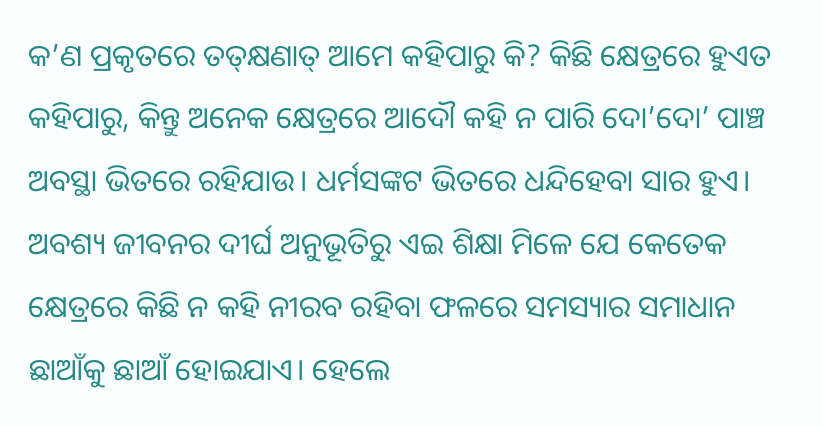କ’ଣ ପ୍ରକୃତରେ ତତ୍‌କ୍ଷଣାତ୍‌ ଆମେ କହିପାରୁ କି? କିଛି କ୍ଷେତ୍ରରେ ହୁଏତ କହିପାରୁ, କିନ୍ତୁ ଅନେକ କ୍ଷେତ୍ରରେ ଆଦୌ କହି ନ ପାରି ଦୋ’ଦୋ’ ପାଞ୍ଚ ଅବସ୍ଥା ଭିତରେ ରହିଯାଉ। ଧର୍ମସଙ୍କଟ ଭିତରେ ଧନ୍ଦିହେବା ସାର ହୁଏ। ଅବଶ୍ୟ ଜୀବନର ଦୀର୍ଘ ଅନୁଭୂତିରୁ ଏଇ ଶିକ୍ଷା ମିଳେ ଯେ କେତେକ କ୍ଷେତ୍ରରେ କିଛି ନ କହି ନୀରବ ରହିବା ଫଳରେ ସମସ୍ୟାର ସମାଧାନ ଛାଆଁକୁ ଛାଆଁ ହୋଇଯାଏ। ହେଲେ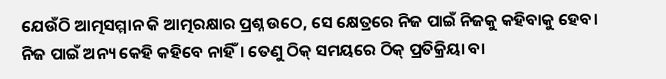ଯେଉଁଠି ଆତ୍ମସମ୍ମାନ କି ଆତ୍ମରକ୍ଷାର ପ୍ରଶ୍ନ ଉଠେ, ସେ କ୍ଷେତ୍ରରେ ନିଜ ପାଇଁ ନିଜକୁ କହିବାକୁ ହେବ। ନିଜ ପାଇଁ ଅନ୍ୟ କେହି କହିବେ ନାହିଁ। ତେଣୁ ଠିକ୍‌ ସମୟରେ ଠିକ୍‌ ପ୍ରତିକ୍ରିୟା ବା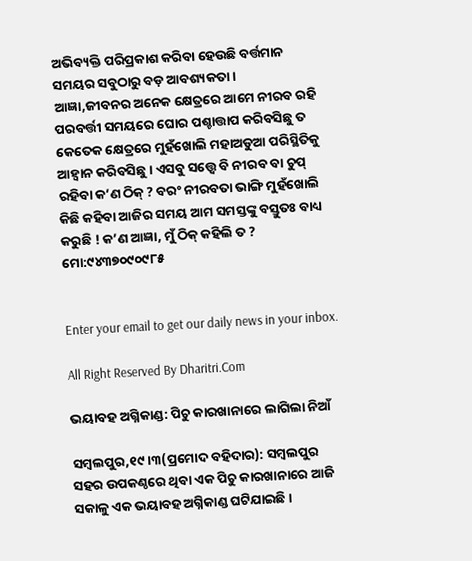ଅଭିବ୍ୟକ୍ତି ପରିପ୍ରକାଶ କରିବା ହେଉଛି ବର୍ତ୍ତମାନ ସମୟର ସବୁଠାରୁ ବଡ଼ ଆବଶ୍ୟକତା।
ଆଜ୍ଞା,ଜୀବନର ଅନେକ କ୍ଷେତ୍ରରେ ଆମେ ନୀରବ ରହି ପରବର୍ତ୍ତୀ ସମୟରେ ଘୋର ପଶ୍ଚାତ୍ତାପ କରିବସିଛୁ ତ କେତେକ କ୍ଷେତ୍ରରେ ମୁହଁଖୋଲି ମହାଅଡୁଆ ପରିସ୍ଥିତିକୁ ଆହ୍ବାନ କରିବସିଛୁ। ଏସବୁ ସତ୍ତ୍ୱେ ବି ନୀରବ ବା ଚୁପ୍‌ ରହିବା କ’ଣ ଠିକ୍‌ ? ବରଂ ନୀରବତା ଭାଙ୍ଗି ମୁହଁଖୋଲି କିଛି କହିବା ଆଜିର ସମୟ ଆମ ସମସ୍ତଙ୍କୁ ବସ୍ତୁତଃ ବାଧ୍ୟ କରୁଛି ! କ’ଣ ଆଜ୍ଞା, ମୁଁ ଠିକ୍‌ କହିଲି ତ ?
ମୋ:୯୪୩୭୦୯୦୯୮୫


Enter your email to get our daily news in your inbox.

All Right Reserved By Dharitri.Com

ଭୟାବହ ଅଗ୍ନିକାଣ୍ଡ: ପିଚୁ କାରଖାନାରେ ଲାଗିଲା ନିଆଁ

ସମ୍ବଲପୁର,୧୯।୩(ପ୍ରମୋଦ ବହିଦାର): ସମ୍ବଲପୁର ସହର ଉପକଣ୍ଠରେ ଥିବା ଏକ ପିଚୁ କାରଖାନାରେ ଆଜି ସକାଳୁ ଏକ ଭୟାବହ ଅଗ୍ନିକାଣ୍ଡ ଘଟିଯାଇଛି।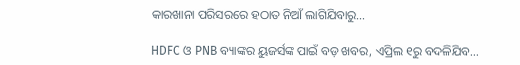କାରଖାନା ପରିସରରେ ହଠାତ ନିଆଁ ଲାଗିଯିବାରୁ…

HDFC ଓ PNB ବ୍ୟାଙ୍କର ୟୁଜର୍ସଙ୍କ ପାଇଁ ବଡ଼ ଖବର, ଏପ୍ରିଲ ୧ରୁ ବଦଳିଯିବ…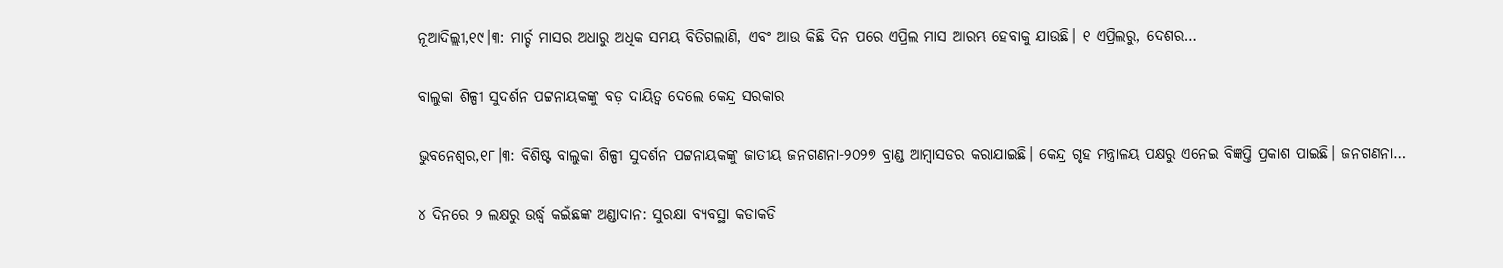ନୂଆଦିଲ୍ଲୀ,୧୯।୩: ମାର୍ଚ୍ଚ ମାସର ଅଧାରୁ ଅଧିକ ସମୟ ବିତିଗଲାଣି, ଏବଂ ଆଉ କିଛି ଦିନ ପରେ ଏପ୍ରିଲ ମାସ ଆରମ୍ଭ ହେବାକୁ ଯାଉଛି। ୧ ଏପ୍ରିଲରୁ, ଦେଶର…

ବାଲୁକା ଶିଳ୍ପୀ ସୁଦର୍ଶନ ପଟ୍ଟନାୟକଙ୍କୁ ବଡ଼ ଦାୟିତ୍ୱ ଦେଲେ କେନ୍ଦ୍ର ସରକାର

ଭୁବନେଶ୍ୱର,୧୮।୩: ବିଶିଷ୍ଟ ବାଲୁକା ଶିଳ୍ପୀ ସୁଦର୍ଶନ ପଟ୍ଟନାୟକଙ୍କୁ ଜାତୀୟ ଜନଗଣନା-୨୦୨୭ ବ୍ରାଣ୍ଡ ଆମ୍ବାସଡର କରାଯାଇଛି। କେନ୍ଦ୍ର ଗୃହ ମନ୍ତ୍ରାଳୟ ପକ୍ଷରୁ ଏନେଇ ବିଜ୍ଞପ୍ତି ପ୍ରକାଶ ପାଇଛି। ଜନଗଣନା…

୪ ଦିନରେ ୨ ଲକ୍ଷରୁ ଉର୍ଦ୍ଧ୍ୱ କଇଁଛଙ୍କ ଅଣ୍ଡାଦାନ: ସୁରକ୍ଷା ବ୍ୟବସ୍ଥା କଡାକଡି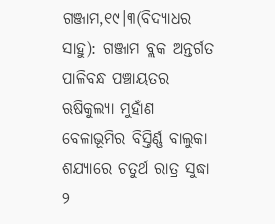ଗଞ୍ଜାମ,୧୯।୩(ବିଦ୍ୟାଧର ସାହୁ): ଗଞ୍ଜାମ ବ୍ଲକ ଅନ୍ତର୍ଗତ ପାଳିବନ୍ଧ ପଞ୍ଚାୟତର ଋଷିକୁଲ୍ୟା ମୁହାଁଣ ବେଳାଭୂମିର ବିସ୍ତିର୍ଣ୍ଣ ବାଲୁକା ଶଯ୍ୟାରେ ଚତୁର୍ଥ ରାତ୍ର ସୁଦ୍ଧା ୨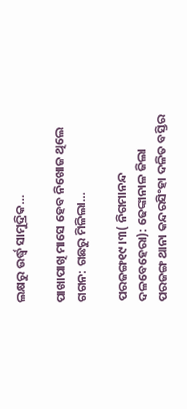ଲକ୍ଷରୁ ଉର୍ଦ୍ଧ୍ୱ ସାମୁଦ୍ରିକ…

ପାଖାପାଖି ମାସେ ହେବ ନିଖୋଜ ଥିଲେ ଗଗନ: ଗଛରୁ ମିଳିଲା…

ପରଜଙ୍ଗ୧୯।୩( ନିଗମାନନ୍ଦ ଦଳବେହେରା): ଢେଙ୍କାନାଳ ଜିଲା ପରଜଙ୍ଗ ଥାନା କନ୍ଦରସିଂହା ଦଳିତ ବସ୍ତିର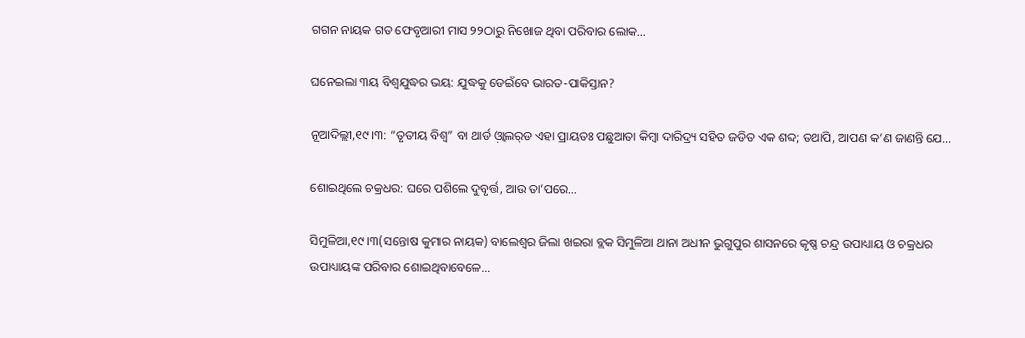ଗଗନ ନାୟକ ଗତ ଫେବୃଆରୀ ମାସ ୨୨ଠାରୁ ନିଖୋଜ ଥିବା ପରିବାର ଲୋକ…

ଘନେଇଲା ୩ୟ ବିଶ୍ୱଯୁଦ୍ଧର ଭୟ: ଯୁଦ୍ଧକୁ ଡେଇଁବେ ଭାରତ-ପାକିସ୍ତାନ?

ନୂଆଦିଲ୍ଲୀ,୧୯।୩: “ତୃତୀୟ ବିଶ୍ୱ” ବା ଥାର୍ଡ ଓ଼୍ବାଲର୍‌ଡ ଏହା ପ୍ରାୟତଃ ପଛୁଆତା କିମ୍ୱା ଦାରିଦ୍ର୍ୟ ସହିତ ଜଡିତ ଏକ ଶବ୍ଦ; ତଥାପି, ଆପଣ କ’ଣ ଜାଣନ୍ତି ଯେ…

ଶୋଇଥିଲେ ଚକ୍ରଧର: ଘରେ ପଶିଲେ ଦୁବୃର୍ତ୍ତ, ଆଉ ତା’ପରେ…

ସିମୁଳିଆ,୧୯।୩(ସନ୍ତୋଷ କୁମାର ନାୟକ) ବାଲେଶ୍ୱର ଜିଲା ଖଇରା ବ୍ଲକ ସିମୁଳିଆ ଥାନା ଅଧୀନ ଭୁଗୁପୁର ଶାସନରେ କୃଷ୍ଣ ଚନ୍ଦ୍ର ଉପାଧ୍ୟାୟ ଓ ଚକ୍ରଧର ଉପାଧ୍ୟାୟଙ୍କ ପରିବାର ଶୋଇଥିବାବେଳେ…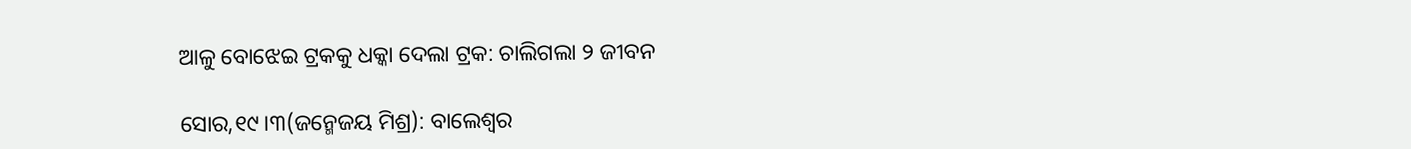ଆଳୁ ବୋଝେଇ ଟ୍ରକକୁ ଧକ୍କା ଦେଲା ଟ୍ରକ: ଚାଲିଗଲା ୨ ଜୀବନ

ସୋର,୧୯।୩(ଜନ୍ମେଜୟ ମିଶ୍ର): ବାଲେଶ୍ୱର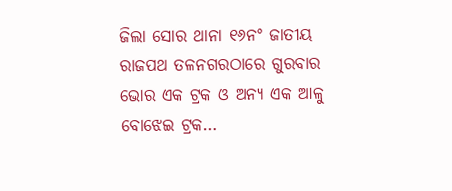ଜିଲା ସୋର ଥାନା ୧୬ନଂ ଜାତୀୟ ରାଜପଥ ତଳନଗରଠାରେ ଗୁରବାର ଭୋର ଏକ ଟ୍ରକ ଓ ଅନ୍ୟ ଏକ ଆଳୁ ବୋଝେଇ ଟ୍ରକ…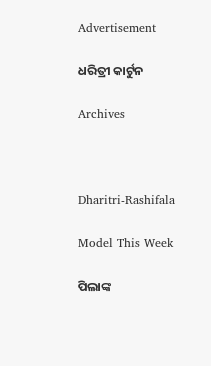Advertisement

ଧରିତ୍ରୀ କାର୍ଟୁନ

Archives



Dharitri-Rashifala

Model This Week

ପିଲାଙ୍କ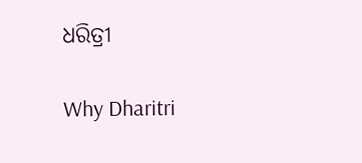ଧରିତ୍ରୀ

Why Dharitri